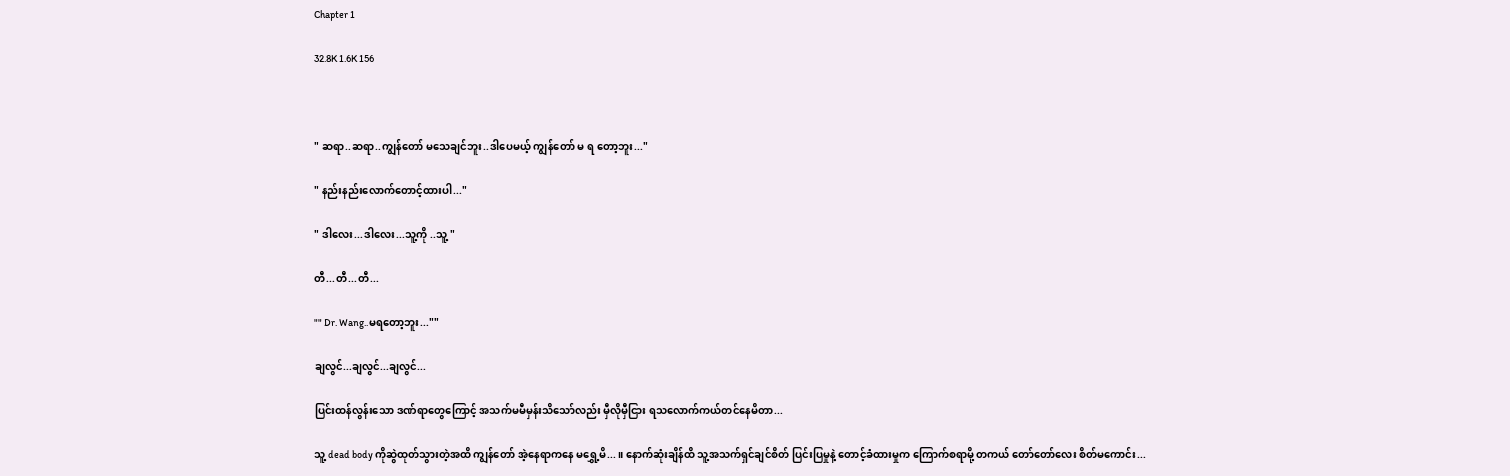Chapter 1

32.8K 1.6K 156



" ဆရာ..ဆရာ..ကျွန်တော် မသေချင်ဘူး..ဒါ‌ပေမယ့် ကျွန်တော် မ ရ တော့ဘူး..."

" နည်းနည်းလောက်တောင့်ထားပါ..."

" ဒါလေး...ဒါလေး...သူ့ကို ..သူ့ "

တီ...တီ...တီ...

"" Dr. Wang..မရတော့ဘူး...""

ချလွင်...ချလွင်...ချလွင်...

ပြင်းထန်လွန်းသော ဒဏ်ရာတွေကြောင့် အသက်မမီမှန်းသိသော်လည်း မှီလိုမှီငြား ရသ‌လောက်ကယ်တင်နေမိတာ...

သူ့ dead body ကိုဆွဲထုတ်သွားတဲ့အထိ ကျွန်တော် အဲ့‌နေရာကနေ မရွှေ့မိ...။ နောက်ဆုံးချိန်ထိ သူ့အသက်ရှင်ချင်စိတ် ပြင်းပြမှုနဲ့ တောင့်ခံထားမှုက ကြောက်စရာမို့ တကယ် တော်တော်လေး စိတ်မကောင်း...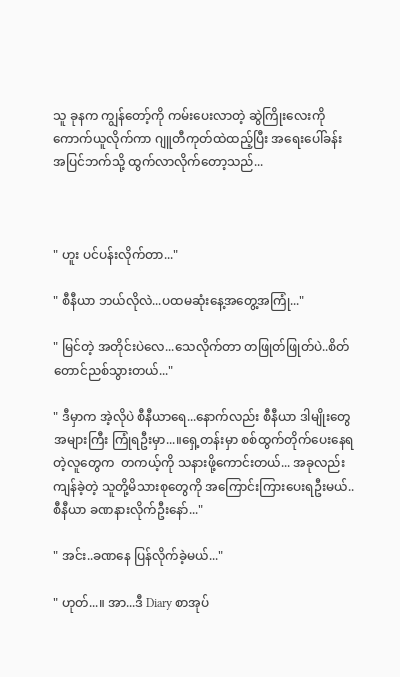သူ ခုနက ကျွန်တော့်ကို ကမ်းပေးလာတဲ့ ဆွဲကြိုးလေးကို ကောက်ယူလိုက်ကာ ဂျူတီကုတ်ထဲထည့်ပြီး အရေးပေါ်ခန်း အပြင်ဘက်သို့ ထွက်လာလိုက်တော့သည်...



" ဟူး ပင်ပန်းလိုက်တာ..."

" စီနီယာ ဘယ်လိုလဲ...ပထမဆုံးနေ့အတွေ့အကြုံ..."

" မြင်တဲ့ အတိုင်းပဲလေ...သေလိုက်တာ တဖြုတ်ဖြုတ်ပဲ..စိတ်တောင်ညစ်သွားတယ်..."

" ဒီမှာက အဲ့လိုပဲ စီနီယာရေ...နောက်လည်း စီနီယာ ဒါမျိုးတွေ အများကြီး ကြုံရဦးမှာ...။ရှေ့တန်းမှာ စစ်ထွက်တိုက်‌‌ပေးနေရတဲ့လူတွေက  တကယ့်ကို သနားဖို့ကောင်းတယ်... အခုလည်း ကျန်ခဲ့တဲ့ သူတို့မိသားစုတွေကို အကြောင်းကြားပေးရဦးမယ်..စီနီယာ ခဏနားလိုက်ဦးနော်..."

" အင်း..ခဏ‌နေ ပြန်လိုက်ခဲ့မယ်..."

" ဟုတ်...။ အာ...ဒီ Diary စာအုပ်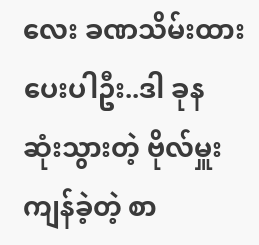လေး ခဏသိမ်းထားပေးပါဦး..ဒါ ခုန ဆုံးသွားတဲ့ ဗိုလ်မှူးကျန်ခဲ့တဲ့ စာ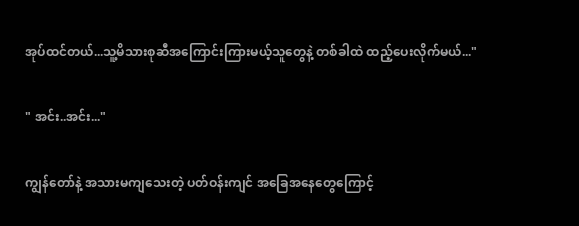အုပ်ထင်တယ်...သူ့မိသားစုဆီအကြောင်းကြားမယ့်သူတွေနဲ့ တစ်ခါထဲ ထည့်ပေးလိုက်မယ်..."

" အင်း..အင်း..."

ကျွန်တော်နဲ့ အသားမကျသေးတဲ့ ပတ်ဝန်းကျင် အခြေအနေတွေကြောင့်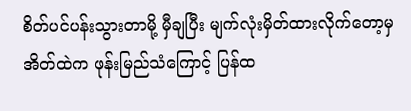စိတ်ပင်ပန်းသွားတာမို့ မှီချပြီး မျက်လုံးမှိတ်ထားလိုက်တော့မှ အိတ်ထဲက ဖုန်းမြည်သံကြောင့် ပြန်ထ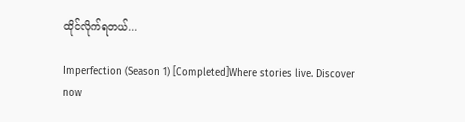ထိုင်လိုက်ရတယ်...

Imperfection (Season 1) [Completed]Where stories live. Discover now